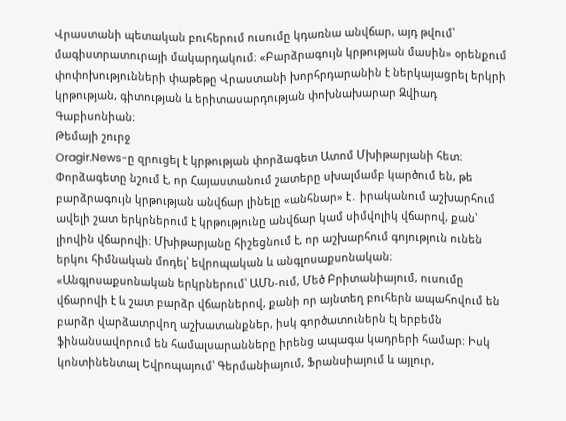Վրաստանի պետական բուհերում ուսումը կդառնա անվճար, այդ թվում՝ մագիստրատուրայի մակարդակում։ «Բարձրագույն կրթության մասին» օրենքում փոփոխությունների փաթեթը Վրաստանի խորհրդարանին է ներկայացրել երկրի կրթության, գիտության և երիտասարդության փոխնախարար Զվիադ Գաբիսոնիան։
Թեմայի շուրջ
Oragir.News-ը զրուցել է կրթության փորձագետ Ատոմ Մխիթարյանի հետ։
Փորձագետը նշում է, որ Հայաստանում շատերը սխալմամբ կարծում են, թե բարձրագույն կրթության անվճար լինելը «անհնար» է․ իրականում աշխարհում ավելի շատ երկրներում է կրթությունը անվճար կամ սիմվոլիկ վճարով, քան՝ լիովին վճարովի։ Մխիթարյանը հիշեցնում է, որ աշխարհում գոյություն ունեն երկու հիմնական մոդել՝ եվրոպական և անգլոսաքսոնական։
«Անգլոսաքսոնական երկրներում՝ ԱՄՆ-ում, Մեծ Բրիտանիայում, ուսումը վճարովի է և շատ բարձր վճարներով, քանի որ այնտեղ բուհերն ապահովում են բարձր վարձատրվող աշխատանքներ, իսկ գործատուներն էլ երբեմն ֆինանսավորում են համալսարանները իրենց ապագա կադրերի համար։ Իսկ կոնտինենտալ Եվրոպայում՝ Գերմանիայում, Ֆրանսիայում և այլուր,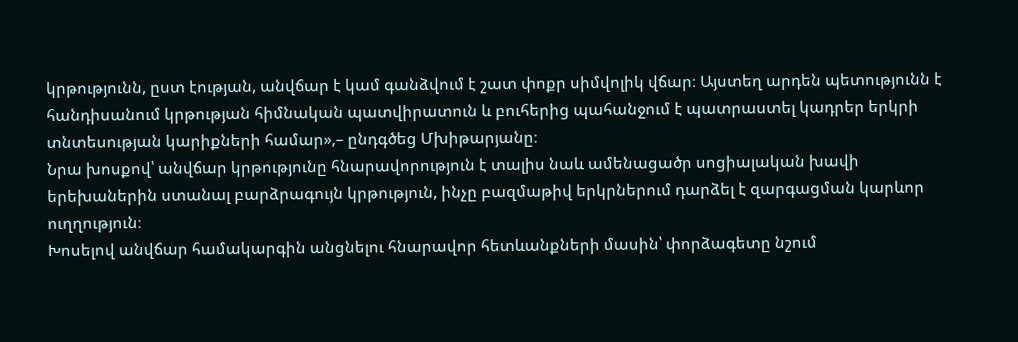կրթությունն, ըստ էության, անվճար է կամ գանձվում է շատ փոքր սիմվոլիկ վճար։ Այստեղ արդեն պետությունն է հանդիսանում կրթության հիմնական պատվիրատուն և բուհերից պահանջում է պատրաստել կադրեր երկրի տնտեսության կարիքների համար»,– ընդգծեց Մխիթարյանը։
Նրա խոսքով՝ անվճար կրթությունը հնարավորություն է տալիս նաև ամենացածր սոցիալական խավի երեխաներին ստանալ բարձրագույն կրթություն, ինչը բազմաթիվ երկրներում դարձել է զարգացման կարևոր ուղղություն։
Խոսելով անվճար համակարգին անցնելու հնարավոր հետևանքների մասին՝ փորձագետը նշում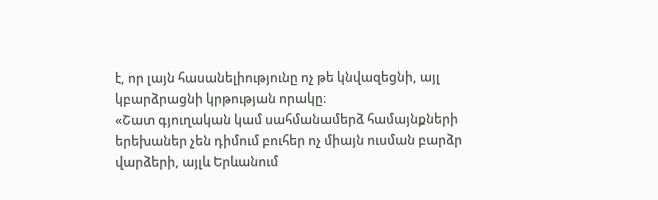է, որ լայն հասանելիությունը ոչ թե կնվազեցնի, այլ կբարձրացնի կրթության որակը։
«Շատ գյուղական կամ սահմանամերձ համայնքների երեխաներ չեն դիմում բուհեր ոչ միայն ուսման բարձր վարձերի, այլև Երևանում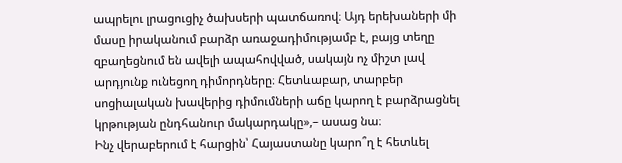ապրելու լրացուցիչ ծախսերի պատճառով։ Այդ երեխաների մի մասը իրականում բարձր առաջադիմությամբ է, բայց տեղը զբաղեցնում են ավելի ապահովված, սակայն ոչ միշտ լավ արդյունք ունեցող դիմորդները։ Հետևաբար, տարբեր սոցիալական խավերից դիմումների աճը կարող է բարձրացնել կրթության ընդհանուր մակարդակը»,– ասաց նա։
Ինչ վերաբերում է հարցին՝ Հայաստանը կարո՞ղ է հետևել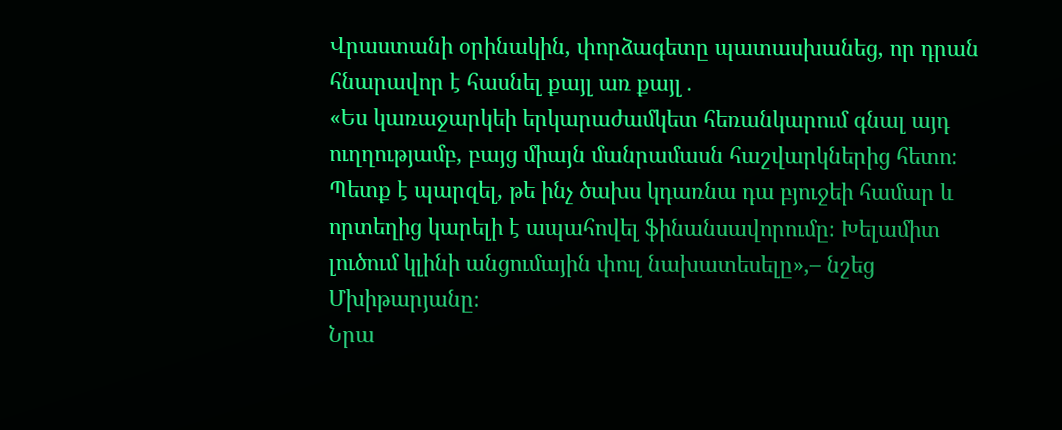Վրաստանի օրինակին, փորձագետը պատասխանեց, որ դրան հնարավոր է հասնել քայլ առ քայլ․
«Ես կառաջարկեի երկարաժամկետ հեռանկարում գնալ այդ ուղղությամբ, բայց միայն մանրամասն հաշվարկներից հետո։ Պետք է պարզել, թե ինչ ծախս կդառնա դա բյուջեի համար և որտեղից կարելի է ապահովել ֆինանսավորումը։ Խելամիտ լուծում կլինի անցումային փուլ նախատեսելը»,– նշեց Մխիթարյանը։
Նրա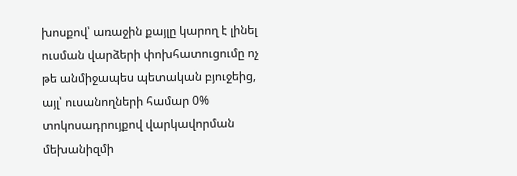խոսքով՝ առաջին քայլը կարող է լինել ուսման վարձերի փոխհատուցումը ոչ թե անմիջապես պետական բյուջեից, այլ՝ ուսանողների համար 0% տոկոսադրույքով վարկավորման մեխանիզմի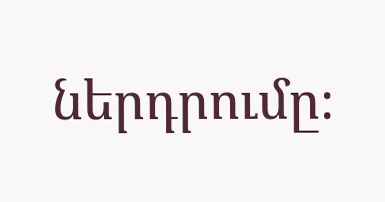ներդրումը։